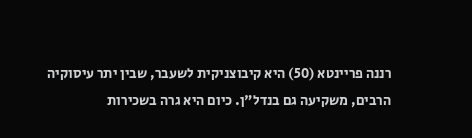רננה פריינטא (50) היא קיבוצניקית לשעבר, שבין יתר עיסוקיה הרבים, משקיעה גם בנדל"ן. כיום היא גרה בשכירות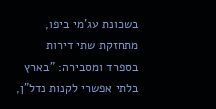בשכונת עג'מי ביפו, מתחזקת שתי דירות בספרד ומסבירה: "בארץ בלתי אפשרי לקנות נדל"ן,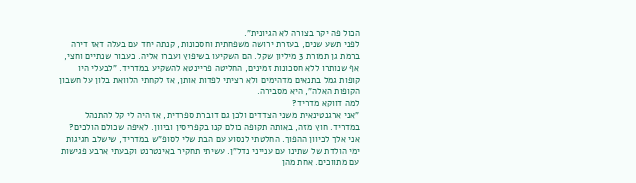הכול פה יקר בצורה לא הגיונית".
לפני תשע שנים, בעזרת ירושה משפחתית וחסכונות, קנתה יחד עם בעלה דאז דירה ברמת גן תמורת 3 מיליון שקל. הם השקיעו בשיפוץ ועברו אליה. כעבור שנתיים וחצי, אף שנותרו ללא חסכונות זמינים, החליטה פריינטא להשקיע במדריד. "לבעלי היו קופות גמל בתנאים מדהימים ולא רציתי לפדות אותן, אז לקחתי הלוואת בלון על חשבון הקופות האלה", היא מסבירה.
למה דווקא מדריד?
"אני ארגנטינאית משני הצדדים ולכן גם דוברת ספרדית, אז היה לי קל להתנהל במדריד. חוץ מזה, באותה תקופה כולם קנו בקפריסין וביוון. לאיפה שכולם הולכים? אני אלך לכיוון ההפוך. החלטתי לנסוע עם הבת שלי לסופ"ש במדריד, שישלב חגיגות ימי הולדת של שתינו עם ענייני נדל"ן. עשיתי תחקיר באינטרנט וקבעתי ארבע פגישות עם מתווכים. אחת מהן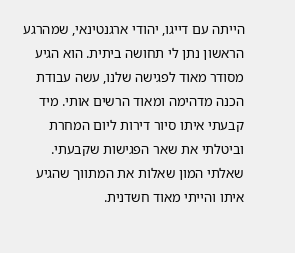הייתה עם דייגו, יהודי ארגנטינאי, שמהרגע הראשון נתן לי תחושה ביתית. הוא הגיע מסודר מאוד לפגישה שלנו, עשה עבודת הכנה מדהימה ומאוד הרשים אותי. מיד קבעתי איתו סיור דירות ליום המחרת וביטלתי את שאר הפגישות שקבעתי. שאלתי המון שאלות את המתווך שהגיע איתו והייתי מאוד חשדנית.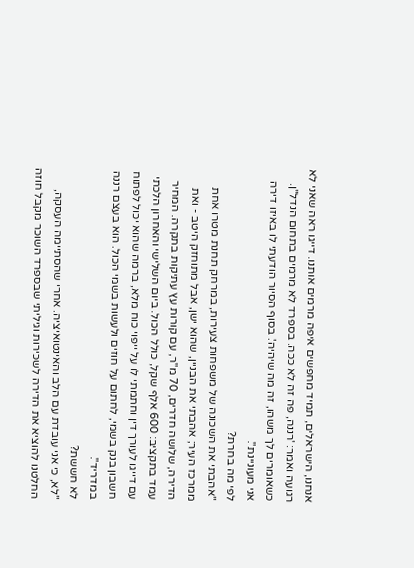אנחנו, הישראלים, תמיד מחפשים איפה מרמים אותנו. דייגו ראה שאני לא רגועה ואמר: 'רננה, פה זה לא ככה. בספרד לא מרמים בתחום הנדל"ן. כשאומרים לך משהו, זה מה שיהיה'. בסוף הסיור הודעתי לו באיזו דירה אני מעוניינת".
לפי מה בחרת?
"אהבתי את השכונה של משפחות צעירות, במרחק תחנת מטרו אחת ממרכז העיר; אהבתי את הבניין, שהוא ישן, אבל מתוחזק היטב - ואת הדירה, שלושה חדרים, 70 מ"ר, עם קורות עץ עתיקות בתקרה. המחיר עמד בתקציב: 600 אלף שקל, כולל הכול. ביום השלישי והאחרון הלכתי עם דייגו לעורך דין וחתמתי לו על ייפוי כוח מלא, ברמה שהוא יכול לפתוח חשבון בנק בשמי, לחתום על חוזים ולעשות בשמי הכול. הוא בעצם רננה במדריד".
לא חששת?
"לא, כי אני עובדת עם הלב והאינטואיציה. אחרי שהסתיימה העסקה, החלטנו להוציא את הדירה לשכירות וגיליתי שבספרד השוכר מקבל חוזה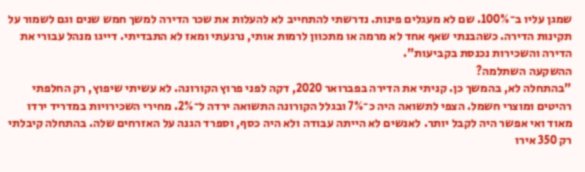שמגן עליו ב־100%. שם לא מעגלים פינות. נדרשתי להתחייב לא להעלות את שכר הדירה למשך חמש שנים וגם לשמור על תקינות הדירה. כשהבנתי שאף אחד לא מרמה או מתכוון לרמות אותי, נרגעתי ומאז לא התבדיתי. דייגו מנהל עבורי את הדירה והשכירות נכנסת בקביעות".
ההשקעה השתלמה?
"בהתחלה לא, בהמשך כן. קניתי את הדירה בפברואר 2020, דקה לפני פרוץ הקורונה. לא עשיתי שיפוץ, רק החלפתי רהיטים ומוצרי חשמל. הצפי לתשואה היה כ־7% ובגלל הקורונה התשואה ירדה ל־2%. מחירי השכירויות במדריד ירדו מאוד ואי אפשר היה לקבל יותר. לאנשים לא הייתה עבודה ולא היה כסף, וספרד הגנה על האזרחים שלה. בהתחלה קיבלתי רק 350 אירו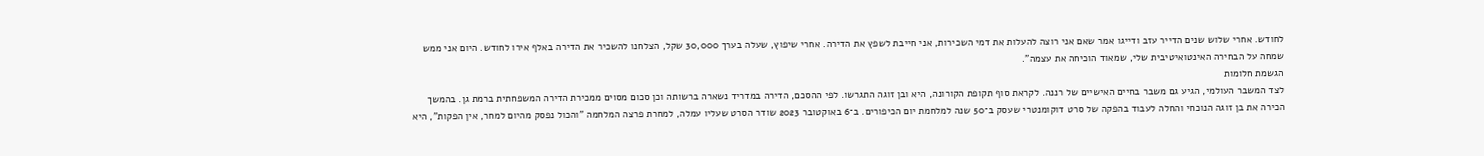לחודש. אחרי שלוש שנים הדייר עזב ודייגו אמר שאם אני רוצה להעלות את דמי השכירות, אני חייבת לשפץ את הדירה. אחרי שיפוץ, שעלה בערך 30,000 שקל, הצלחנו להשכיר את הדירה באלף אירו לחודש. היום אני ממש שמחה על הבחירה האינטואיטיבית שלי, שמאוד הוכיחה את עצמה".
הגשמת חלומות
לצד המשבר העולמי, הגיע גם משבר בחיים האישיים של רננה. לקראת סוף תקופת הקורונה, היא ובן זוגה התגרשו. לפי ההסכם, הדירה במדריד נשארה ברשותה וכן סכום מסוים ממכירת הדירה המשפחתית ברמת גן. בהמשך הכירה את בן זוגה הנוכחי והחלה לעבוד בהפקה של סרט דוקומנטרי שעסק ב־50 שנה למלחמת יום הכיפורים. ב־6 באוקטובר 2023 שודר הסרט שעליו עמלה, למחרת פרצה המלחמה "והכול נפסק מהיום למחר, אין הפקות", היא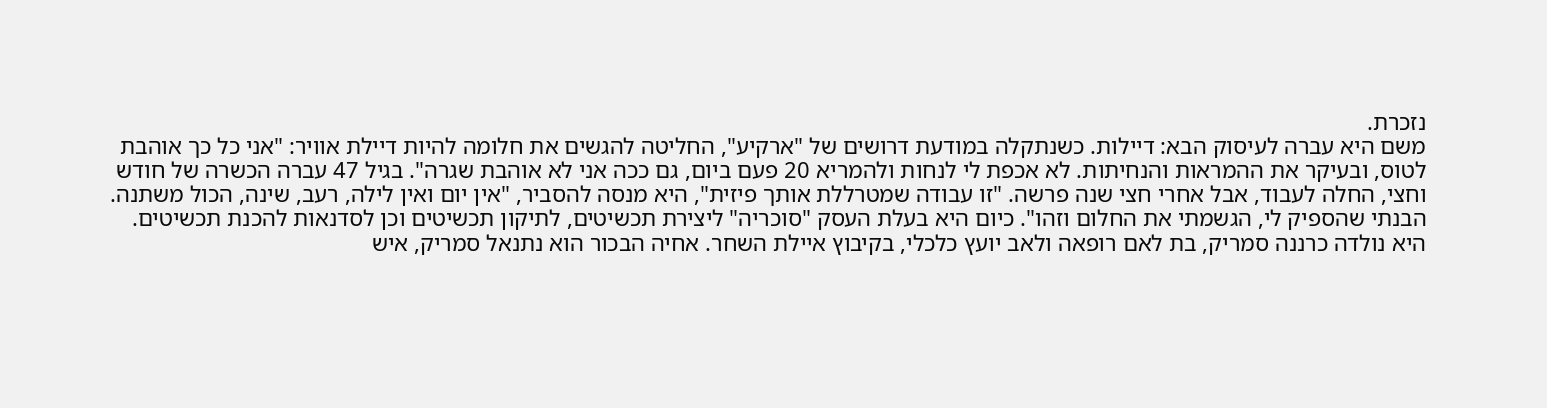נזכרת.
משם היא עברה לעיסוק הבא: דיילות. כשנתקלה במודעת דרושים של "ארקיע", החליטה להגשים את חלומה להיות דיילת אוויר: "אני כל כך אוהבת לטוס, ובעיקר את ההמראות והנחיתות. לא אכפת לי לנחות ולהמריא 20 פעם ביום, גם ככה אני לא אוהבת שגרה". בגיל 47 עברה הכשרה של חודש וחצי, החלה לעבוד, אבל אחרי חצי שנה פרשה. "זו עבודה שמטרללת אותך פיזית", היא מנסה להסביר, "אין יום ואין לילה, רעב, שינה, הכול משתנה. הבנתי שהספיק לי, הגשמתי את החלום וזהו". כיום היא בעלת העסק "סוכריה" ליצירת תכשיטים, לתיקון תכשיטים וכן לסדנאות להכנת תכשיטים.
היא נולדה כרננה סמריק, בת לאם רופאה ולאב יועץ כלכלי, בקיבוץ איילת השחר. אחיה הבכור הוא נתנאל סמריק, איש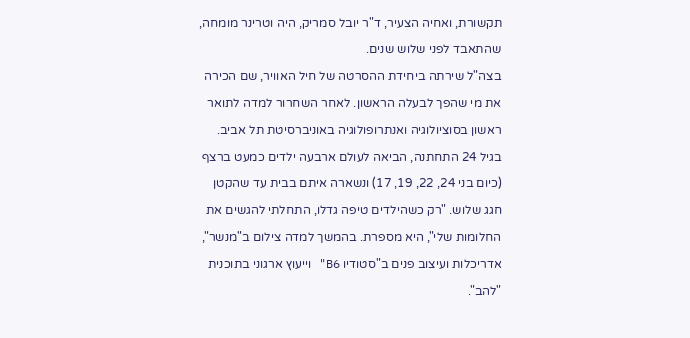תקשורת, ואחיה הצעיר, ד"ר יובל סמריק, היה וטרינר מומחה, שהתאבד לפני שלוש שנים.
בצה"ל שירתה ביחידת ההסרטה של חיל האוויר, שם הכירה את מי שהפך לבעלה הראשון. לאחר השחרור למדה לתואר ראשון בסוציולוגיה ואנתרופולוגיה באוניברסיטת תל אביב. בגיל 24 התחתנה, הביאה לעולם ארבעה ילדים כמעט ברצף (כיום בני 24, 22, 19, 17) ונשארה איתם בבית עד שהקטן חגג שלוש. "רק כשהילדים טיפה גדלו, התחלתי להגשים את החלומות שלי", היא מספרת. בהמשך למדה צילום ב"מנשר", אדריכלות ועיצוב פנים ב"סטודיו B6" וייעוץ ארגוני בתוכנית "להב".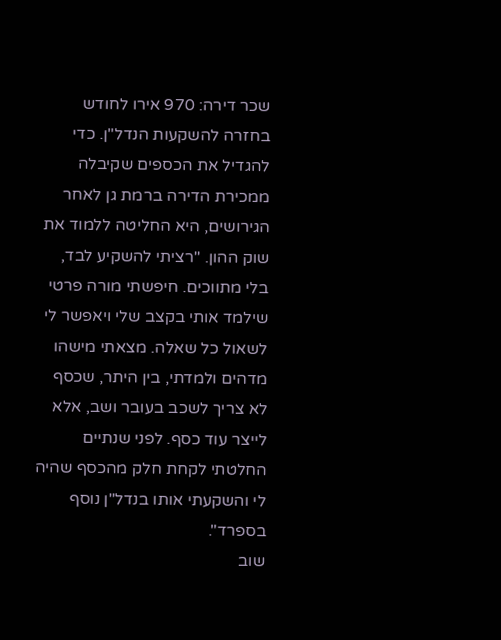שכר דירה: 970 אירו לחודש
בחזרה להשקעות הנדל"ן. כדי להגדיל את הכספים שקיבלה ממכירת הדירה ברמת גן לאחר הגירושים, היא החליטה ללמוד את שוק ההון. "רציתי להשקיע לבד, בלי מתווכים. חיפשתי מורה פרטי שילמד אותי בקצב שלי ויאפשר לי לשאול כל שאלה. מצאתי מישהו מדהים ולמדתי, בין היתר, שכסף לא צריך לשכב בעובר ושב, אלא לייצר עוד כסף. לפני שנתיים החלטתי לקחת חלק מהכסף שהיה לי והשקעתי אותו בנדל"ן נוסף בספרד".
שוב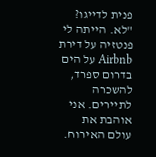פנית לדייגו?
"לא. הייתה לי פנטזיה על דירת Airbnb על הים בדרום ספרד, להשכרה לתיירים. אני אוהבת את עולם האירוח.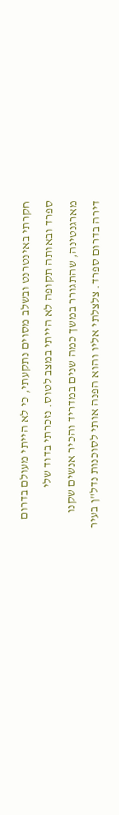חקרתי באינטרנט ובשלב מסוים נתקעתי, כי לא הייתי מעולם בדרום ספרד ובאותה תקופה לא הייתי במצב לטוס. נזכרתי בדוד שלי מארגנטינה, שהתגורר במשך כמה שנים במדריד והכיר אנשים שקנו דירה בדרום ספרד. צלצלתי אליו והוא הפנה אותי לסוכנות נדל"ן בעיר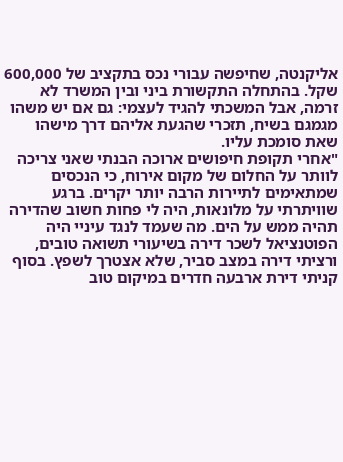אליקנטה, שחיפשה עבורי נכס בתקציב של 600,000 שקל. בהתחלה התקשורת ביני ובין המשרד לא זרמה, אבל המשכתי להגיד לעצמי: גם אם יש משהו מגמגם בשיח, תזכרי שהגעת אליהם דרך מישהו שאת סומכת עליו.
"אחרי תקופת חיפושים ארוכה הבנתי שאני צריכה לוותר על החלום של מקום אירוח, כי הנכסים שמתאימים לתיירות הרבה יותר יקרים. ברגע שוויתרתי על מלונאות, היה לי פחות חשוב שהדירה תהיה ממש על הים. מה שעמד לנגד עיניי היה הפוטנציאל לשכר דירה בשיעורי תשואה טובים, ורציתי דירה במצב סביר, שלא אצטרך לשפץ. בסוף קניתי דירת ארבעה חדרים במיקום טוב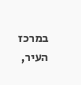במרכז העיר,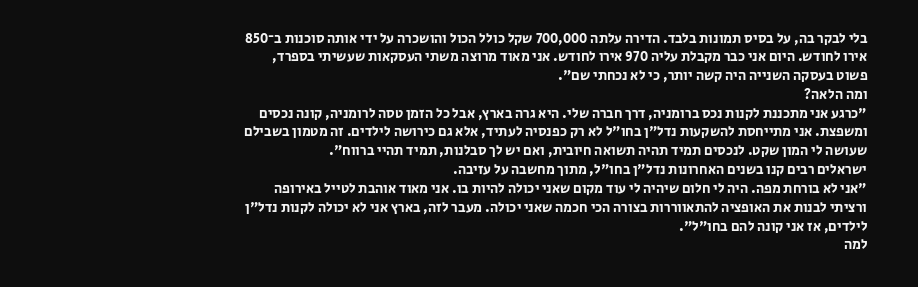בלי לבקר בה, על בסיס תמונות בלבד. הדירה עלתה 700,000 שקל כולל הכול והושכרה על ידי אותה סוכנות ב־850 אירו לחודש. היום אני כבר מקבלת עליה 970 אירו לחודש. אני מאוד מרוצה משתי העסקאות שעשיתי בספרד, פשוט בעסקה השנייה היה קשה יותר, כי לא נכחתי שם".
ומה הלאה?
"כרגע אני מתכננת לקנות נכס ברומניה, דרך חברה שלי. היא גרה בארץ, אבל כל הזמן טסה לרומניה, קונה נכסים ומשפצת. אני מתייחסת להשקעות נדל"ן בחו"ל לא רק כפנסיה לעתיד, אלא גם כירושה לילדים. זה מטמון בשבילם שעושה לי המון שקט. לנכסים תמיד תהיה תשואה חיובית, ואם יש לך סבלנות, תמיד תהיי ברווח".
ישראלים רבים קנו בשנים האחרונות נדל"ן בחו"ל, מתוך מחשבה על עזיבה.
"אני לא בורחת מפה. היה לי חלום שיהיה לי עוד מקום שאני יכולה להיות בו. אני מאוד אוהבת לטייל באירופה ורציתי לבנות את האופציה להתאווררות בצורה הכי חכמה שאני יכולה. מעבר לזה, בארץ אני לא יכולה לקנות נדל"ן לילדים, אז אני קונה להם בחו"ל".
למה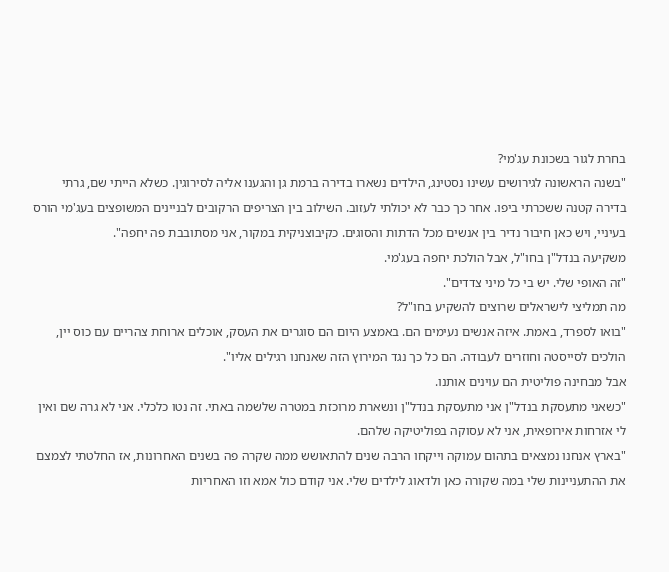בחרת לגור בשכונת עג'מי?
"בשנה הראשונה לגירושים עשינו נסטינג, הילדים נשארו בדירה ברמת גן והגענו אליה לסירוגין. כשלא הייתי שם, גרתי בדירה קטנה ששכרתי ביפו. אחר כך כבר לא יכולתי לעזוב. השילוב בין הצריפים הרקובים לבניינים המשופצים בעג'מי הורס בעיניי, ויש כאן חיבור נדיר בין אנשים מכל הדתות והסוגים. כקיבוצניקית במקור, אני מסתובבת פה יחפה".
משקיעה בנדל"ן בחו"ל, אבל הולכת יחפה בעג'מי.
"זה האופי שלי. יש בי כל מיני צדדים".
מה תמליצי לישראלים שרוצים להשקיע בחו"ל?
"בואו לספרד, באמת. איזה אנשים נעימים הם. באמצע היום הם סוגרים את העסק, אוכלים ארוחת צהריים עם כוס יין, הולכים לסייסטה וחוזרים לעבודה. הם כל כך נגד המירוץ הזה שאנחנו רגילים אליו".
אבל מבחינה פוליטית הם עוינים אותנו.
"כשאני מתעסקת בנדל"ן אני מתעסקת בנדל"ן ונשארת מרוכזת במטרה שלשמה באתי. זה נטו כלכלי. אני לא גרה שם ואין לי אזרחות אירופאית, אני לא עסוקה בפוליטיקה שלהם.
"בארץ אנחנו נמצאים בתהום עמוקה וייקחו הרבה שנים להתאושש ממה שקרה פה בשנים האחרונות, אז החלטתי לצמצם את ההתעניינות שלי במה שקורה כאן ולדאוג לילדים שלי. אני קודם כול אמא וזו האחריות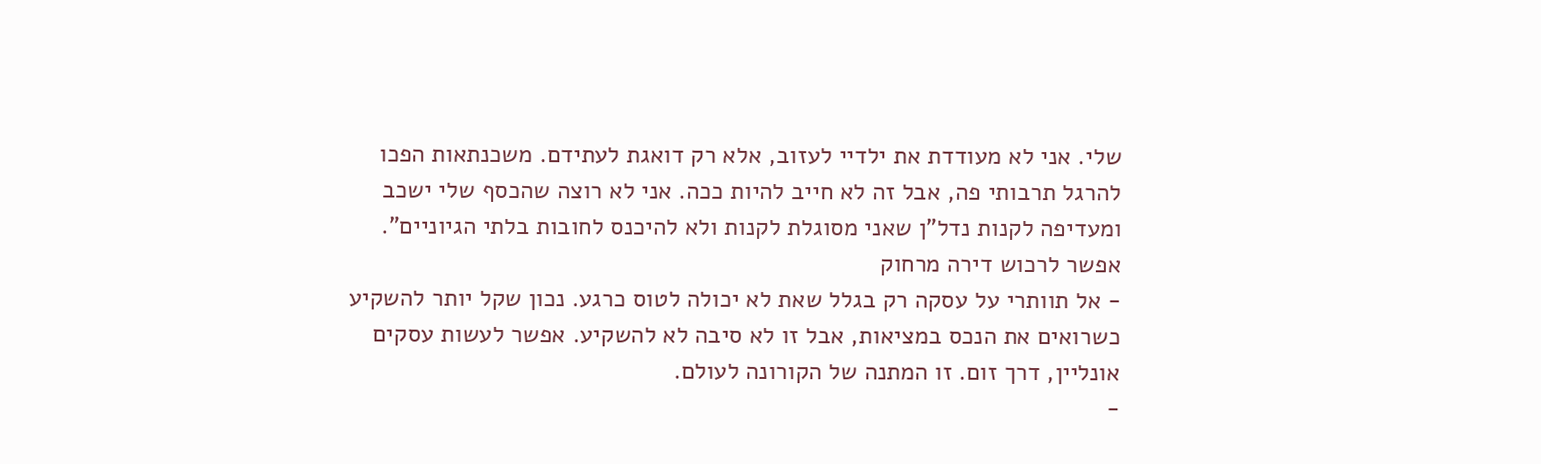שלי. אני לא מעודדת את ילדיי לעזוב, אלא רק דואגת לעתידם. משכנתאות הפכו להרגל תרבותי פה, אבל זה לא חייב להיות ככה. אני לא רוצה שהכסף שלי ישכב ומעדיפה לקנות נדל"ן שאני מסוגלת לקנות ולא להיכנס לחובות בלתי הגיוניים".
אפשר לרכוש דירה מרחוק
- אל תוותרי על עסקה רק בגלל שאת לא יכולה לטוס כרגע. נכון שקל יותר להשקיע כשרואים את הנכס במציאות, אבל זו לא סיבה לא להשקיע. אפשר לעשות עסקים אונליין, דרך זום. זו המתנה של הקורונה לעולם.
-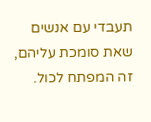תעבדי עם אנשים שאת סומכת עליהם, זה המפתח לכול.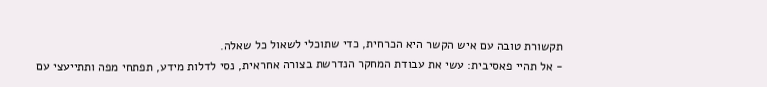תקשורת טובה עם איש הקשר היא הכרחית, כדי שתוכלי לשאול כל שאלה.
- אל תהיי פאסיבית: עשי את עבודת המחקר הנדרשת בצורה אחראית, נסי לדלות מידע, תפתחי מפה ותתייעצי עם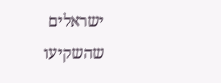ישראלים שהשקיעו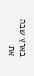בארץ שבה את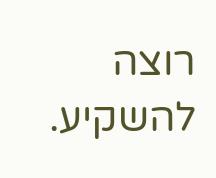רוצה להשקיע.